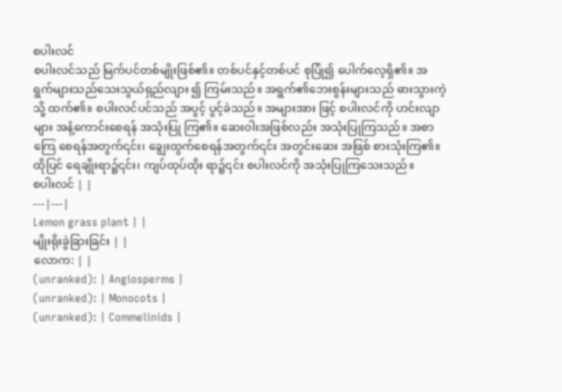စပါးလင်
စပါးလင်သည် မြက်ပင်တစ်မျိုးဖြစ်၏။ တစ်ပင်နှင့်တစ်ပင် စုပြုံ၍ ပေါက်လေ့ရှိ၏။ အရွက်များသည်သေးသွယ်ရှည်လျား ၍ ကြမ်းသည်။ အရွက်၏ဘေးစွန်းများသည် ဓားသွားကဲ့သို့ ထက်၏။ စပါးလင်ပင်သည် အပွင့် ပွင့်ခဲသည်။ အများအား ဖြင့် စပါးလင်ကို ဟင်းလျာများ အနံ့ကောင်းစေရန် အသုံးပြု ကြ၏။ ဆေးဝါးအဖြစ်လည်း အသုံးပြုကြသည်။ အစာကြေ စေရန်အတွက်၎င်း၊ ချွေးထွက်စေရန်အတွက်၎င်း အတွင်းဆေး အဖြစ် စားသုံးကြ၏။ ထိုပြင် ရေချိုးရာ၌၎င်း၊ ကျပ်ထုပ်ထိုး ရာ၌၎င်း စပါးလင်ကို အသုံးပြုကြသေးသည်။
စပါးလင် | |
---|---|
Lemon grass plant | |
မျိုးရိုးခွဲခြားခြင်း | |
လောက: | |
(unranked): | Angiosperms |
(unranked): | Monocots |
(unranked): | Commelinids |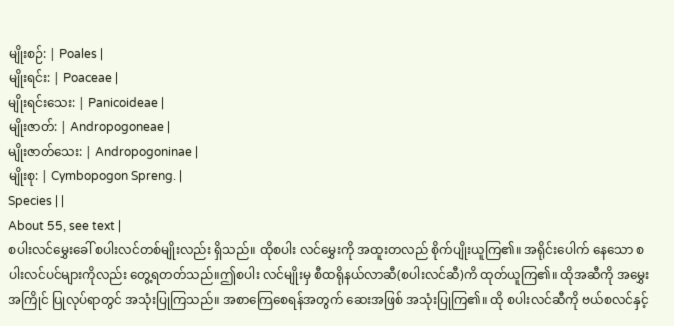မျိုးစဉ်: | Poales |
မျိုးရင်း: | Poaceae |
မျိုးရင်းသေး: | Panicoideae |
မျိုးဇာတ်: | Andropogoneae |
မျိုးဇာတ်သေး: | Andropogoninae |
မျိုးစု: | Cymbopogon Spreng. |
Species | |
About 55, see text |
စပါးလင်မွှေးခေါ် စပါးလင်တစ်မျိုးလည်း ရှိသည်။ ထိုစပါး လင်မွှေးကို အထူးတလည် စိုက်ပျိုးယူကြ၏။ အရိုင်းပေါက် နေသော စပါးလင်ပင်များကိုလည်း တွေ့ရတတ်သည်။ဤစပါး လင်မျိုးမှ စီထရိုနယ်လာဆီ(စပါးလင်ဆီ)ကိ ထုတ်ယူကြ၏။ ထိုအဆီကို အမွှေးအကြိုင် ပြုလုပ်ရာတွင် အသုံးပြုကြသည်။ အစာကြေစေရန်အတွက် ဆေးအဖြစ် အသုံးပြုကြ၏။ ထို စပါးလင်ဆီကို ဗယ်စလင်နှင့်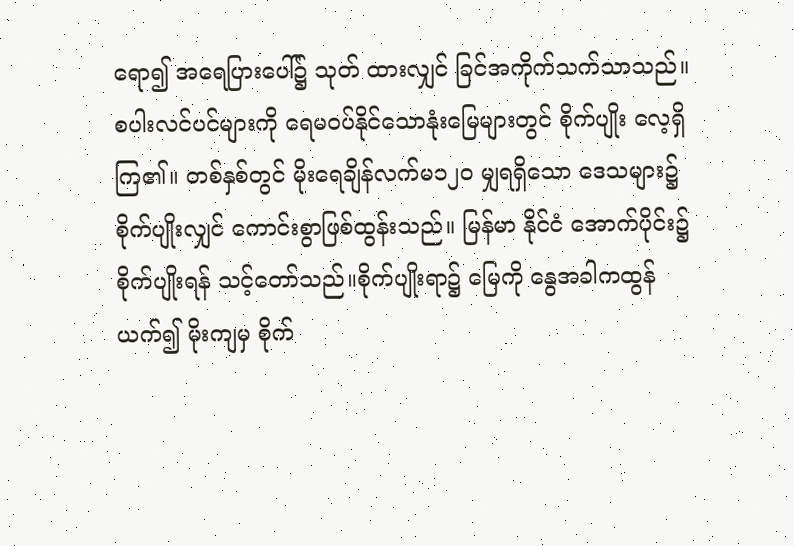ရော၍ အရေပြားပေါ်၌ သုတ် ထားလျှင် ခြင်အကိုက်သက်သာသည်။
စပါးလင်ပင်များကို ရေမဝပ်နိုင်သောနုံးမြေများတွင် စိုက်ပျိုး လေ့ရှိကြ၏။ တစ်နှစ်တွင် မိုးရေချိန်လက်မ၁၂ဝ မျှရရှိသော ဒေသများ၌ စိုက်ပျိုးလျှင် ကောင်းစွာဖြစ်ထွန်းသည်။ မြန်မာ နိုင်ငံ အောက်ပိုင်း၌ စိုက်ပျိုးရန် သင့်တော်သည်။စိုက်ပျိုးရာ၌ မြေကို နွေအခါကထွန်ယက်၍ မိုးကျမှ စိုက်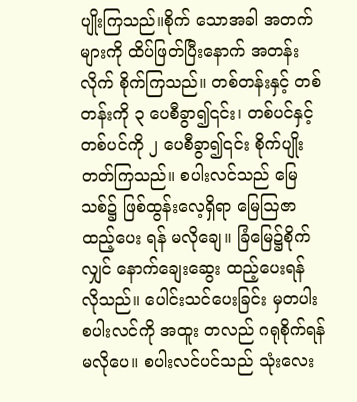ပျိုးကြသည်။စိုက် သောအခါ အတက်များကို ထိပ်ဖြတ်ပြီးနောက် အတန်းလိုက် စိုက်ကြသည်။ တစ်တန်းနှင့် တစ်တန်းကို ၃ ပေစီခွာ၍၎င်း၊ တစ်ပင်နှင့်တစ်ပင်ကို ၂ ပေစီခွာ၍၎င်း စိုက်ပျိုးတတ်ကြသည်။ စပါးလင်သည် မြေသစ်၌ ဖြစ်ထွန်းလေ့ရှိရာ မြေဩဇာထည့်ပေး ရန် မလိုချေ။ ခြံမြေ၌စိုက်လျှင် နောက်ချေးဆွေး ထည့်ပေးရန် လိုသည်။ ပေါင်းသင်ပေးခြင်း မှတပါး စပါးလင်ကို အထူး တလည် ဂရုစိုက်ရန် မလိုပေ။ စပါးလင်ပင်သည် သုံးလေး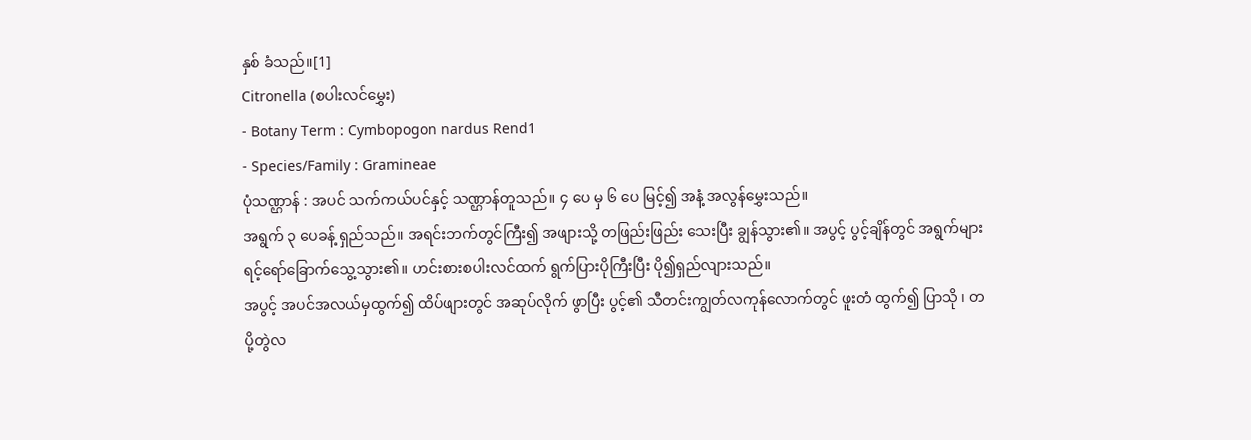နှစ် ခံသည်။[1]
Citronella (စပါးလင်မွှေး)
- Botany Term : Cymbopogon nardus Rend1
- Species/Family : Gramineae
ပုံသဏ္ဌာန် : အပင် သက်ကယ်ပင်နှင့် သဏ္ဌာန်တူသည်။ ၄ ပေ မှ ၆ ပေ မြင့်၍ အနံ့ အလွန်မွှေးသည်။
အရွက် ၃ ပေခန့် ရှည်သည်။ အရင်းဘက်တွင်ကြီး၍ အဖျားသို့ တဖြည်းဖြည်း သေးပြီး ချွန်သွား၏။ အပွင့် ပွင့်ချိန်တွင် အရွက်များ ရင့်ရော်ခြောက်သွေ့သွား၏။ ဟင်းစားစပါးလင်ထက် ရွက်ပြားပိုကြီးပြီး ပို၍ရှည်လျားသည်။
အပွင့် အပင်အလယ်မှထွက်၍ ထိပ်ဖျားတွင် အဆုပ်လိုက် ဖွာပြီး ပွင့်၏ သီတင်းကျွတ်လကုန်လောက်တွင် ဖူးတံ ထွက်၍ ပြာသို ၊ တပို့တွဲလ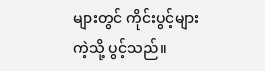များတွင် ကိုင်းပွင့်များကဲ့သို့ ပွင့်သည်။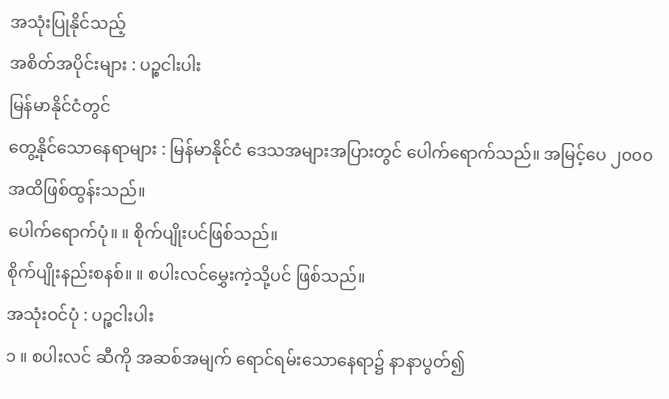အသုံးပြုနိုင်သည့်
အစိတ်အပိုင်းများ : ပဉ္စငါးပါး
မြန်မာနိုင်ငံတွင်
တွေ့နိုင်သောနေရာများ : မြန်မာနိုင်ငံ ဒေသအများအပြားတွင် ပေါက်ရောက်သည်။ အမြင့်ပေ ၂၀၀၀ အထိဖြစ်ထွန်းသည်။
ပေါက်ရောက်ပုံ။ ။ စိုက်ပျိုးပင်ဖြစ်သည်။
စိုက်ပျိုးနည်းစနစ်။ ။ စပါးလင်မွှေးကဲ့သို့ပင် ဖြစ်သည်။
အသုံးဝင်ပုံ : ပဉ္စငါးပါး
၁ ။ စပါးလင် ဆီကို အဆစ်အမျက် ရောင်ရမ်းသောနေရာ၌ နာနာပွတ်၍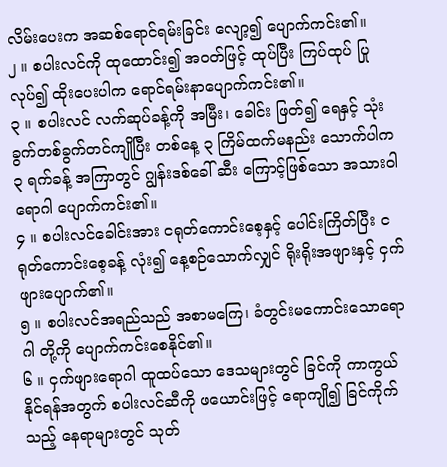လိမ်းပေးက အဆစ်ရောင်ရမ်းခြင်း လျော့၍ ပျောက်ကင်း၏။
၂ ။ စပါးလင်ကို ထုထောင်း၍ အဝတ်ဖြင့် ထုပ်ပြီး ကြပ်ထုပ် ပြုလုပ်၍ ထိုးပေးပါက ရောင်ရမ်းနာပျောက်ကင်း၏။
၃ ။ စပါးလင် လက်ဆုပ်ခန့်ကို အမြီး၊ ခေါင်း ဖြတ်၍ ရေနှင့် သုံးခွက်တစ်ခွက်တင်ကျိုပြီး တစ်နေ့ ၃ ကြိမ်ထက်မနည်း သောက်ပါက ၃ ရက်ခန့် အကြာတွင် ဂျွန်းဒစ်ခေါ် ဆီး ကြောင့်ဖြစ်သော အသားဝါရောဂါ ပျောက်ကင်း၏။
၄ ။ စပါးလင်ခေါင်းအား ငရုတ်ကောင်းစေ့နှင့် ပေါင်းကြိတ်ပြီး ငရုတ်ကောင်းစေ့ခန့် လုံး၍ နေ့စဉ်သောက်လျှင် ရိုးရိုးအဖျားနှင့် ငှက်ဖျားပျောက်၏။
၅ ။ စပါးလင်အရည်သည် အစာမကြေ၊ ခံတွင်းမကောင်းသောရောဂါ တို့ကို ပျောက်ကင်းစေနိုင်၏။
၆ ။ ငှက်ဖျားရောဂါ ထူထပ်သော ဒေသများတွင် ခြင်ကို ကာကွယ်နိုင်ရန်အတွက် စပါးလင်ဆီကို ဖယောင်းဖြင့် ရောကျို၍ ခြင်ကိုက်သည့် နေရာများတွင် သုတ်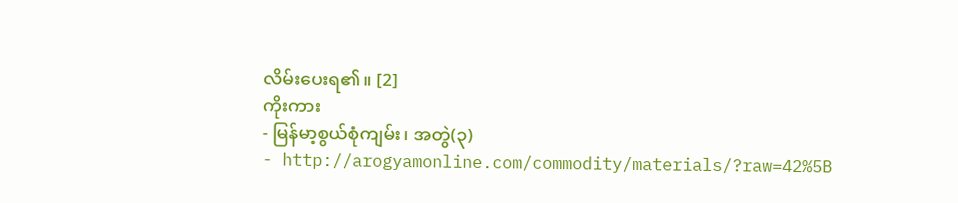လိမ်းပေးရ၏။ [2]
ကိုးကား
- မြန်မာ့စွယ်စုံကျမ်း၊ အတွဲ(၃)
- http://arogyamonline.com/commodity/materials/?raw=42%5B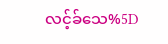လင့်ခ်သေ%5D